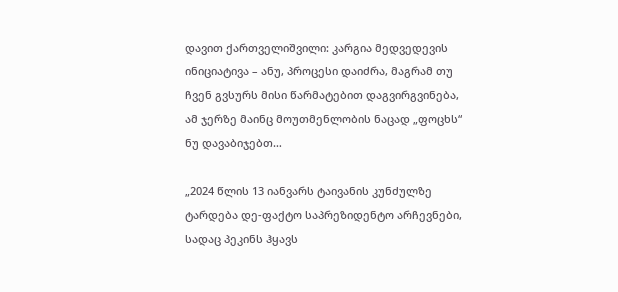დავით ქართველიშვილი: კარგია მედვედევის ინიციატივა – ანუ, პროცესი დაიძრა, მაგრამ თუ ჩვენ გვსურს მისი წარმატებით დაგვირგვინება, ამ ჯერზე მაინც მოუთმენლობის ნაცად „ფოცხს“ ნუ დავაბიჯებთ…

„2024 წლის 13 იანვარს ტაივანის კუნძულზე ტარდება დე-ფაქტო საპრეზიდენტო არჩევნები, სადაც პეკინს ჰყავს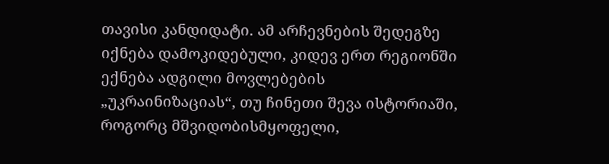თავისი კანდიდატი. ამ არჩევნების შედეგზე იქნება დამოკიდებული, კიდევ ერთ რეგიონში ექნება ადგილი მოვლებების „უკრაინიზაციას“, თუ ჩინეთი შევა ისტორიაში, როგორც მშვიდობისმყოფელი,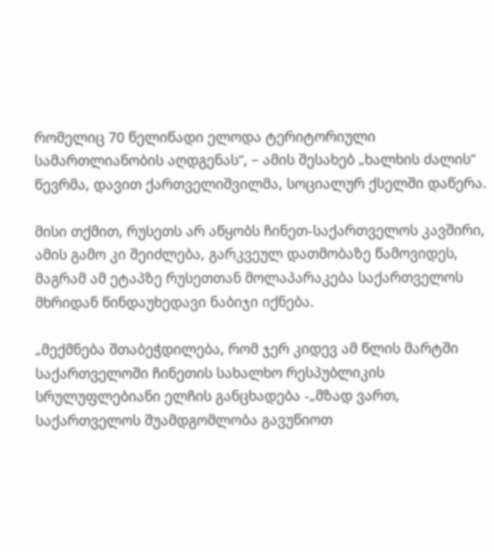რომელიც 70 წელიწადი ელოდა ტერიტორიული სამართლიანობის აღდგენას“, – ამის შესახებ „ხალხის ძალის“ წევრმა, დავით ქართველიშვილმა, სოციალურ ქსელში დაწერა.

მისი თქმით, რუსეთს არ აწყობს ჩინეთ-საქართველოს კავშირი, ამის გამო კი შეიძლება, გარკვეულ დათმობაზე წამოვიდეს, მაგრამ ამ ეტაპზე რუსეთთან მოლაპარაკება საქართველოს მხრიდან წინდაუხედავი ნაბიჯი იქნება.

„მექმნება შთაბეჭდილება, რომ ჯერ კიდევ ამ წლის მარტში საქართველოში ჩინეთის სახალხო რესპუბლიკის სრულუფლებიანი ელჩის განცხადება -„მზად ვართ, საქართველოს შუამდგომლობა გავუწიოთ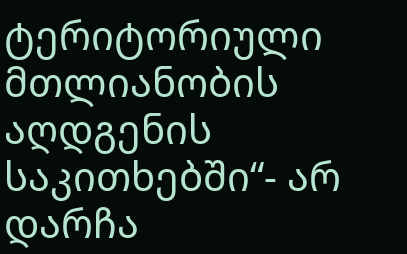ტერიტორიული მთლიანობის აღდგენის საკითხებში“- არ დარჩა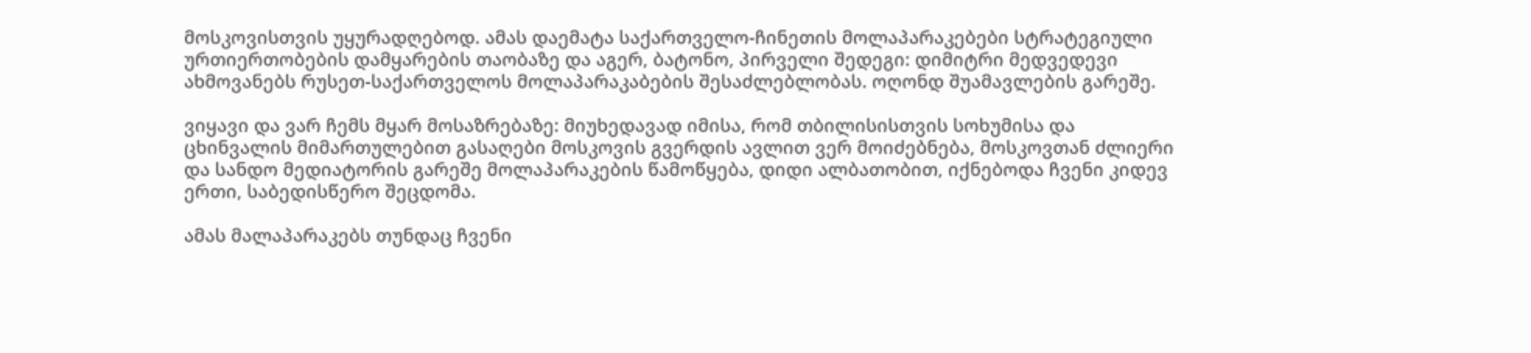მოსკოვისთვის უყურადღებოდ. ამას დაემატა საქართველო-ჩინეთის მოლაპარაკებები სტრატეგიული ურთიერთობების დამყარების თაობაზე და აგერ, ბატონო, პირველი შედეგი: დიმიტრი მედვედევი ახმოვანებს რუსეთ-საქართველოს მოლაპარაკაბების შესაძლებლობას. ოღონდ შუამავლების გარეშე.

ვიყავი და ვარ ჩემს მყარ მოსაზრებაზე: მიუხედავად იმისა, რომ თბილისისთვის სოხუმისა და ცხინვალის მიმართულებით გასაღები მოსკოვის გვერდის ავლით ვერ მოიძებნება, მოსკოვთან ძლიერი და სანდო მედიატორის გარეშე მოლაპარაკების წამოწყება, დიდი ალბათობით, იქნებოდა ჩვენი კიდევ ერთი, საბედისწერო შეცდომა.

ამას მალაპარაკებს თუნდაც ჩვენი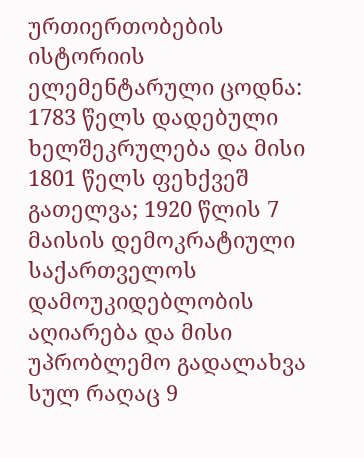ურთიერთობების ისტორიის ელემენტარული ცოდნა: 1783 წელს დადებული ხელშეკრულება და მისი 1801 წელს ფეხქვეშ გათელვა; 1920 წლის 7 მაისის დემოკრატიული საქართველოს დამოუკიდებლობის აღიარება და მისი უპრობლემო გადალახვა სულ რაღაც 9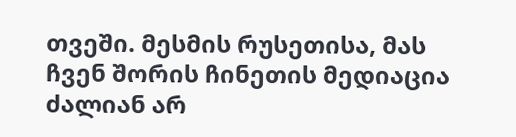თვეში. მესმის რუსეთისა, მას ჩვენ შორის ჩინეთის მედიაცია ძალიან არ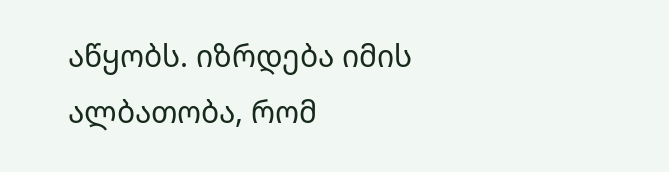აწყობს. იზრდება იმის ალბათობა, რომ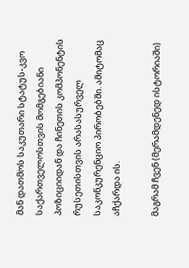მან დათმოს საკუთარი სტატუს-კვო საქართველოსთვის მომგებიანი პოზიციიდან და ჩინეთის კომპონენტის რუსეთისთვის არასასურველ საკონკურენციო პირობებში. ამიტომაც აჩქარდა ის.

მაგრამ ჩვენ (მერამდენედ ისტორიაში)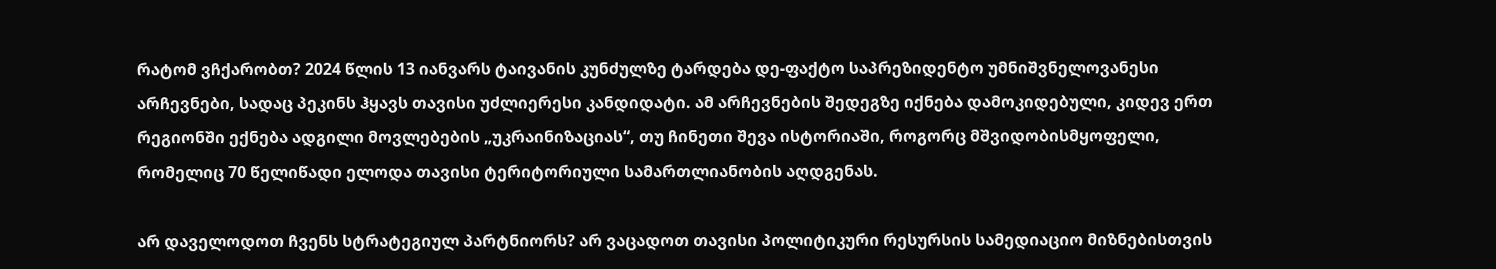რატომ ვჩქარობთ? 2024 წლის 13 იანვარს ტაივანის კუნძულზე ტარდება დე-ფაქტო საპრეზიდენტო უმნიშვნელოვანესი არჩევნები, სადაც პეკინს ჰყავს თავისი უძლიერესი კანდიდატი. ამ არჩევნების შედეგზე იქნება დამოკიდებული, კიდევ ერთ რეგიონში ექნება ადგილი მოვლებების „უკრაინიზაციას“, თუ ჩინეთი შევა ისტორიაში, როგორც მშვიდობისმყოფელი, რომელიც 70 წელიწადი ელოდა თავისი ტერიტორიული სამართლიანობის აღდგენას.

არ დაველოდოთ ჩვენს სტრატეგიულ პარტნიორს? არ ვაცადოთ თავისი პოლიტიკური რესურსის სამედიაციო მიზნებისთვის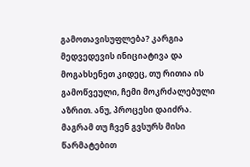გამოთავისუფლება? კარგია მედვედევის ინიციატივა და მოგახსენეთ კიდეც, თუ რითია ის გამოწვეული, ჩემი მოკრძალებული აზრით. ანუ, პროცესი დაიძრა. მაგრამ თუ ჩვენ გვსურს მისი წარმატებით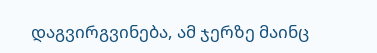დაგვირგვინება, ამ ჯერზე მაინც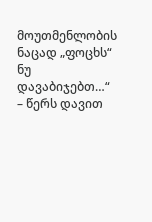მოუთმენლობის ნაცად „ფოცხს“ ნუ დავაბიჯებთ…“ – წერს დავით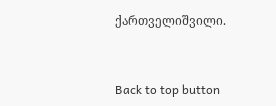ქართველიშვილი.



Back to top button